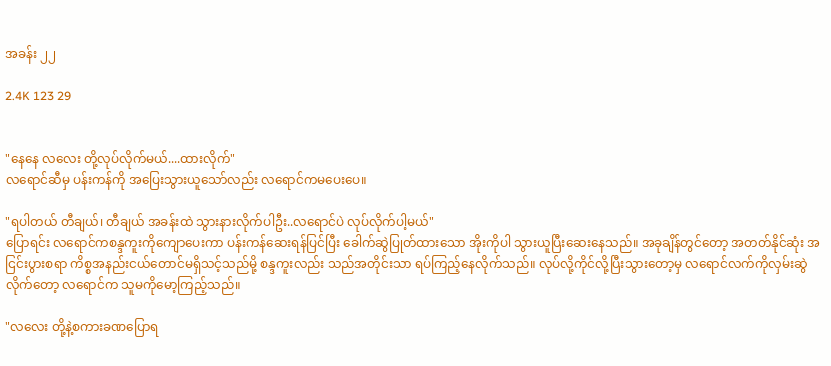အခန်း ၂၂

2.4K 123 29


"နေနေ လလေး တို့လုပ်လိုက်မယ်....ထားလိုက်"
လရောင်ဆီမှ ပန်းကန်ကို အပြေးသွားယူသော်လည်း လရောင်ကမပေးပေ။

"ရပါတယ် တီချယ်၊ တီချယ် အခန်းထဲ သွားနားလိုက်ပါဦး..လရောင်ပဲ လုပ်လိုက်ပါ့မယ်"
ပြောရင်း လရောင်ကစန္ဒကူးကိုကျောပေးကာ ပန်းကန်ဆေးရန်ပြင်ပြီး ခေါက်ဆွဲပြုတ်ထားသော အိုးကိုပါ သွားယူပြီးဆေးနေသည်။ အခုချိန်တွင်တော့ အတတ်နိုင်ဆုံး အငြင်းပွားစရာ ကိစ္စအနည်းငယ်တောင်မရှိသင့်သည်မို့ စန္ဒကူးလည်း သည်အတိုင်းသာ ရပ်ကြည့်နေလိုက်သည်။ လုပ်လို့ကိုင်လို့ပြီးသွားတော့မှ လရောင်လက်ကိုလှမ်းဆွဲလိုက်တော့ လရောင်က သူမကိုမော့ကြည့်သည်။

"လလေး တို့နဲ့စကားခဏပြောရ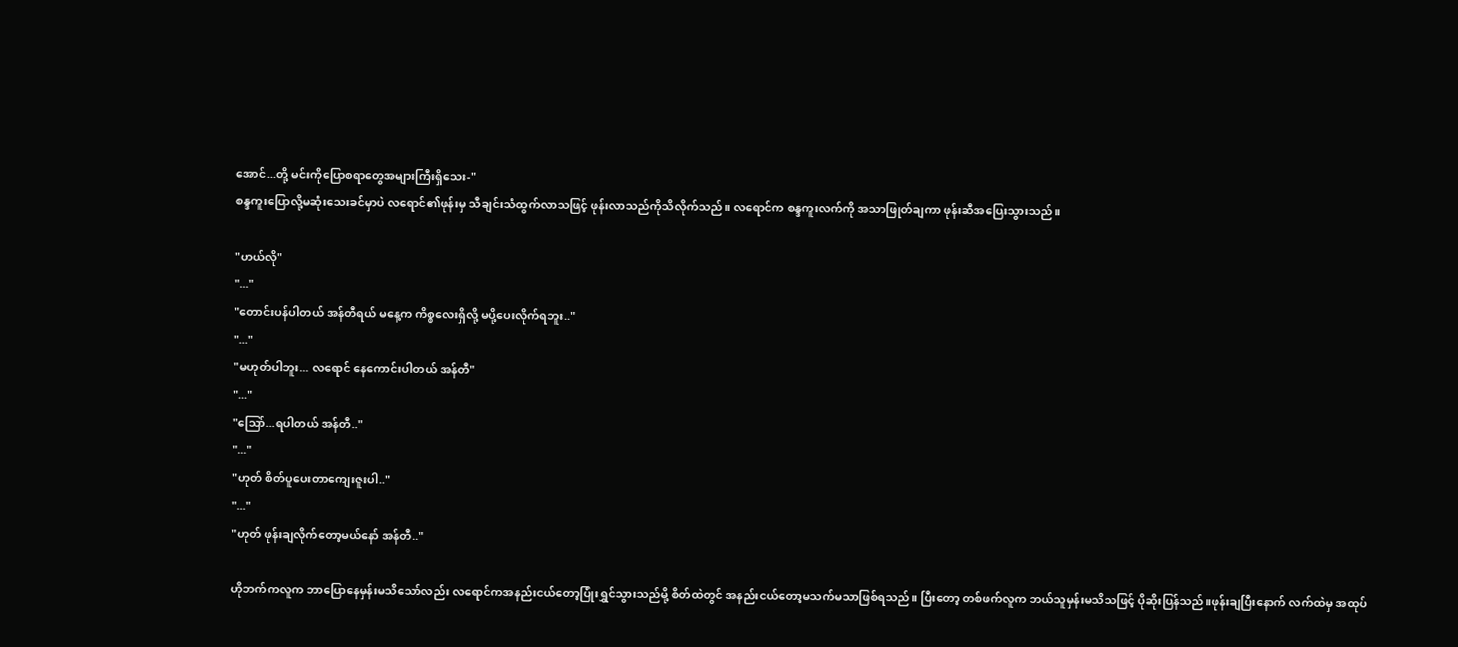အောင်...တို့ မင်းကိုပြောစရာတွေအများကြီးရှိသေး-"
စန္ဒကူးပြောလို့မဆုံးသေးခင်မှာပဲ လရောင်၏ဖုန်းမှ သီချင်းသံထွက်လာသဖြင့် ဖုန်းလာသည်ကိုသိလိုက်သည်။ လရောင်က စန္ဒကူးလက်ကို အသာဖြုတ်ချကာ ဖုန်းဆီအပြေးသွားသည်။

"ဟယ်လို"
"..."
"တောင်းပန်ပါတယ် အန်တီရယ် မနေ့က ကိစ္စလေးရှိလို့ မပို့ပေးလိုက်ရဘူး.."
"..."
"မဟုတ်ပါဘူး... လရောင် နေကောင်းပါတယ် အန်တီ"
"..."
"သြော်...ရပါတယ် အန်တီ.."
"..."
"ဟုတ် စိတ်ပူပေးတာကျေးဇူးပါ.."
"..."
"ဟုတ် ဖုန်းချလိုက်တော့မယ်နော် အန်တီ.."

ဟိုဘက်ကလူက ဘာပြောနေမှန်းမသိသော်လည်း လရောင်ကအနည်းငယ်တော့ပြုံးရွှင်သွားသည်မို့ စိတ်ထဲတွင် အနည်းငယ်တော့မသက်မသာဖြစ်ရသည်။ ပြီးတော့ တစ်ဖက်လူက ဘယ်သူမှန်းမသိသဖြင့် ပိုဆိုးပြန်သည်။ဖုန်းချပြီးနောက် လက်ထဲမှ အထုပ်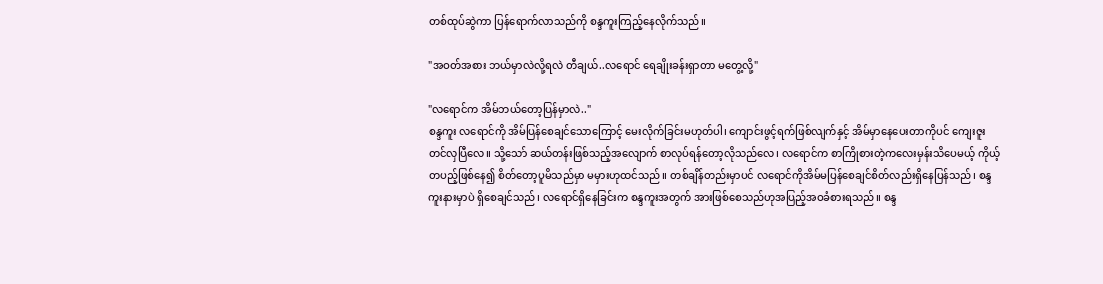တစ်ထုပ်ဆွဲကာ ပြန်ရောက်လာသည်ကို စန္ဒကူးကြည့်နေလိုက်သည်။

"အဝတ်အစား ဘယ်မှာလဲလို့ရလဲ တီချယ်..လရောင် ရေချိုးခန်းရှာတာ မတွေ့လို့"

"လရောင်က အိမ်ဘယ်တော့ပြန်မှာလဲ.."
စန္ဒကူး လရောင်ကို အိမ်ပြန်စေချင်သောကြောင့် မေးလိုက်ခြင်းမဟုတ်ပါ၊ ကျောင်းဖွင့်ရက်ဖြစ်လျက်နှင့် အိမ်မှာနေပေးတာကိုပင် ကျေးဇူးတင်လှပြီလေ။ သို့သော် ဆယ်တန်းဖြစ်သည့်အလျောက် စာလုပ်ရန်တော့လိုသည်လေ၊ လရောင်က စာကြိုစားတဲ့ကလေးမှန်းသိပေမယ့် ကိုယ့်တပည့်ဖြစ်နေ၍ စိတ်တော့ပူမိသည်မှာ မမှားဟုထင်သည်။ တစ်ချိန်တည်းမှာပင် လရောင်ကိုအိမ်မပြန်စေချင်စိတ်လည်းရှိနေပြန်သည်၊ စန္ဒကူးနားမှာပဲ ရှိစေချင်သည်၊ လရောင်ရှိနေခြင်းက စန္ဒကူးအတွက် အားဖြစ်စေသည်ဟုအပြည့်အဝခံစားရသည်။ စန္ဒ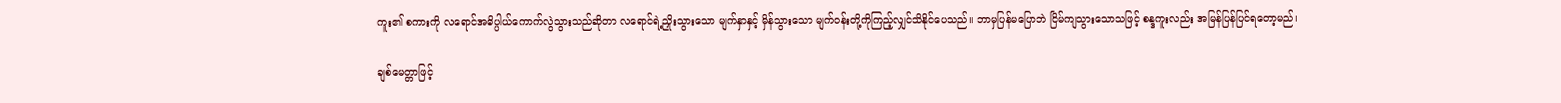ကူး၏ စကားကို လရောင်အဓိပ္ပါယ်ကောက်လွဲသွားသည်ဆိုတာ လရောင်ရဲ့ညှိုးသွားသော မျက်နှာနှင့် မှိန်သွားသော မျက်ဝန်းတို့ကိုကြည့်လျှင်သိနိုင်ပေသည်။ ဘာမှပြန်မပြောဘဲ ငြိမ်ကျသွားသောသဖြင့် စန္ဒကူးလည်း အမြန်ပြန်ပြင်ရတော့မည်၊

ချစ်မေတ္တာဖြင့်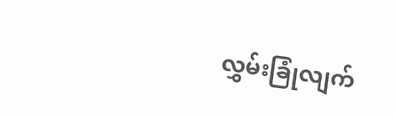လွှမ်းခြုံလျက်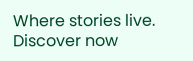Where stories live. Discover now